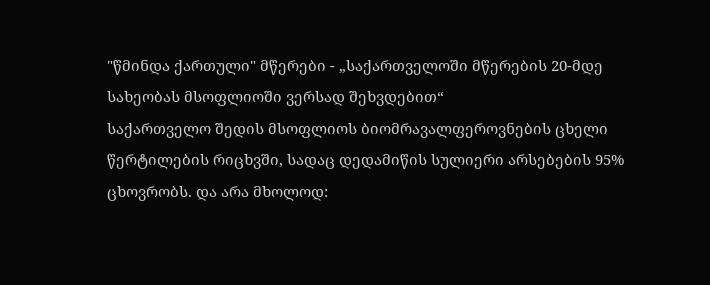"წმინდა ქართული" მწერები - „საქართველოში მწერების 20-მდე სახეობას მსოფლიოში ვერსად შეხვდებით“
საქართველო შედის მსოფლიოს ბიომრავალფეროვნების ცხელი წერტილების რიცხვში, სადაც დედამიწის სულიერი არსებების 95% ცხოვრობს. და არა მხოლოდ: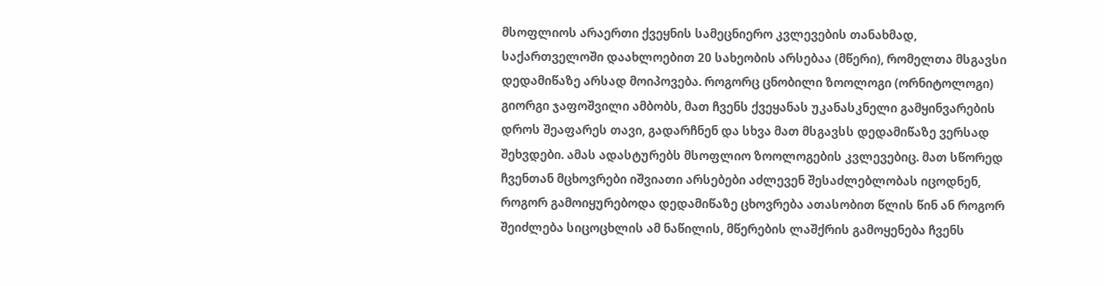მსოფლიოს არაერთი ქვეყნის სამეცნიერო კვლევების თანახმად, საქართველოში დაახლოებით 20 სახეობის არსებაა (მწერი), რომელთა მსგავსი დედამიწაზე არსად მოიპოვება. როგორც ცნობილი ზოოლოგი (ორნიტოლოგი) გიორგი ჯაფოშვილი ამბობს, მათ ჩვენს ქვეყანას უკანასკნელი გამყინვარების დროს შეაფარეს თავი, გადარჩნენ და სხვა მათ მსგავსს დედამიწაზე ვერსად შეხვდები. ამას ადასტურებს მსოფლიო ზოოლოგების კვლევებიც. მათ სწორედ ჩვენთან მცხოვრები იშვიათი არსებები აძლევენ შესაძლებლობას იცოდნენ, როგორ გამოიყურებოდა დედამიწაზე ცხოვრება ათასობით წლის წინ ან როგორ შეიძლება სიცოცხლის ამ ნაწილის, მწერების ლაშქრის გამოყენება ჩვენს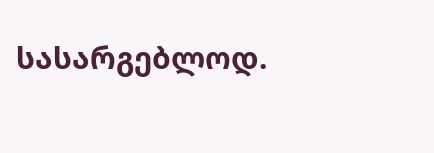სასარგებლოდ.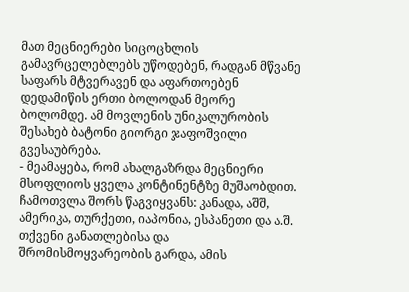მათ მეცნიერები სიცოცხლის გამავრცელებლებს უწოდებენ, რადგან მწვანე საფარს მტვერავენ და აფართოებენ დედამიწის ერთი ბოლოდან მეორე ბოლომდე. ამ მოვლენის უნიკალურობის შესახებ ბატონი გიორგი ჯაფოშვილი გვესაუბრება.
- მეამაყება, რომ ახალგაზრდა მეცნიერი მსოფლიოს ყველა კონტინენტზე მუშაობდით. ჩამოთვლა შორს წაგვიყვანს: კანადა, აშშ, ამერიკა, თურქეთი, იაპონია, ესპანეთი და ა.შ. თქვენი განათლებისა და შრომისმოყვარეობის გარდა, ამის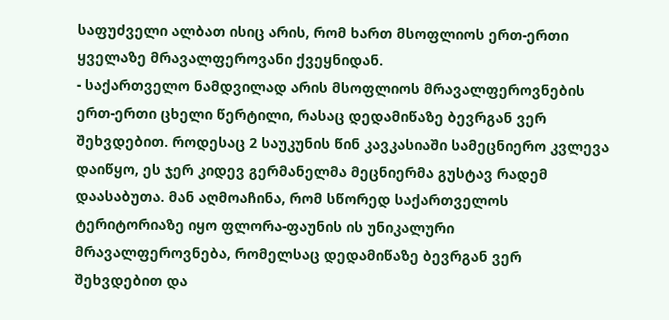საფუძველი ალბათ ისიც არის, რომ ხართ მსოფლიოს ერთ-ერთი ყველაზე მრავალფეროვანი ქვეყნიდან.
- საქართველო ნამდვილად არის მსოფლიოს მრავალფეროვნების ერთ-ერთი ცხელი წერტილი, რასაც დედამიწაზე ბევრგან ვერ შეხვდებით. როდესაც 2 საუკუნის წინ კავკასიაში სამეცნიერო კვლევა დაიწყო, ეს ჯერ კიდევ გერმანელმა მეცნიერმა გუსტავ რადემ დაასაბუთა. მან აღმოაჩინა, რომ სწორედ საქართველოს ტერიტორიაზე იყო ფლორა-ფაუნის ის უნიკალური მრავალფეროვნება, რომელსაც დედამიწაზე ბევრგან ვერ შეხვდებით და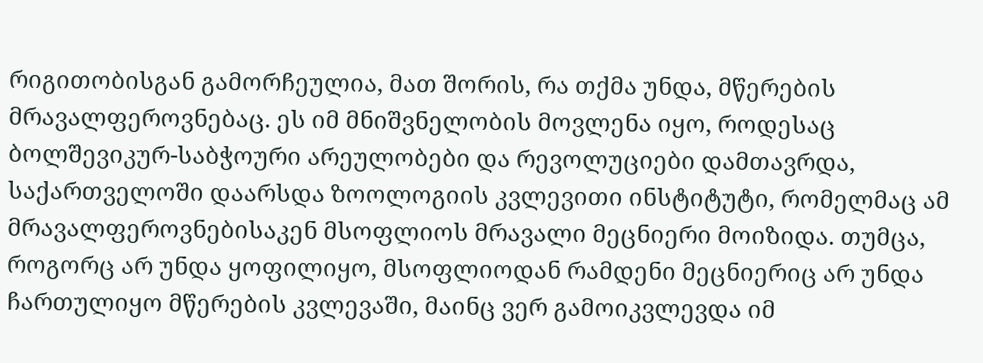რიგითობისგან გამორჩეულია, მათ შორის, რა თქმა უნდა, მწერების მრავალფეროვნებაც. ეს იმ მნიშვნელობის მოვლენა იყო, როდესაც ბოლშევიკურ-საბჭოური არეულობები და რევოლუციები დამთავრდა, საქართველოში დაარსდა ზოოლოგიის კვლევითი ინსტიტუტი, რომელმაც ამ მრავალფეროვნებისაკენ მსოფლიოს მრავალი მეცნიერი მოიზიდა. თუმცა, როგორც არ უნდა ყოფილიყო, მსოფლიოდან რამდენი მეცნიერიც არ უნდა ჩართულიყო მწერების კვლევაში, მაინც ვერ გამოიკვლევდა იმ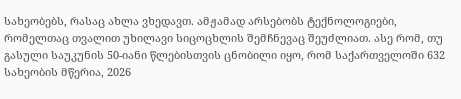სახეობებს, რასაც ახლა ვხედავთ. ამჟამად არსებობს ტექნოლოგიები, რომელთაც თვალით უხილავი სიცოცხლის შემჩნევაც შეუძლიათ. ასე რომ, თუ გასული საუკუნის 50-იანი წლებისთვის ცნობილი იყო, რომ საქართველოში 632 სახეობის მწერია, 2026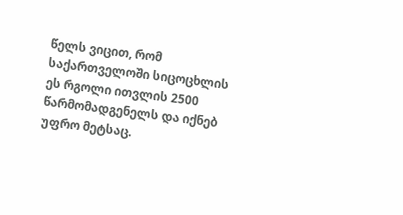წელს ვიცით, რომ საქართველოში სიცოცხლის ეს რგოლი ითვლის 2500 წარმომადგენელს და იქნებ უფრო მეტსაც.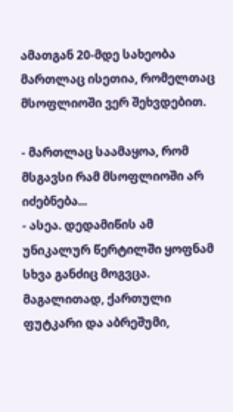ამათგან 20-მდე სახეობა მართლაც ისეთია, რომელთაც მსოფლიოში ვერ შეხვდებით.

- მართლაც საამაყოა, რომ მსგავსი რამ მსოფლიოში არ იძებნება...
- ასეა. დედამიწის ამ უნიკალურ წერტილში ყოფნამ სხვა განძიც მოგვცა. მაგალითად, ქართული ფუტკარი და აბრეშუმი,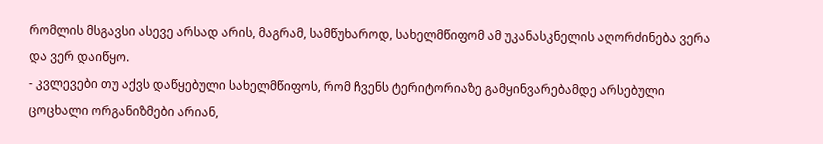რომლის მსგავსი ასევე არსად არის, მაგრამ, სამწუხაროდ, სახელმწიფომ ამ უკანასკნელის აღორძინება ვერა და ვერ დაიწყო.
- კვლევები თუ აქვს დაწყებული სახელმწიფოს, რომ ჩვენს ტერიტორიაზე გამყინვარებამდე არსებული ცოცხალი ორგანიზმები არიან,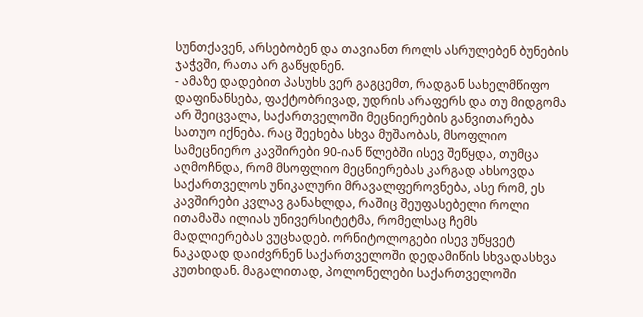სუნთქავენ, არსებობენ და თავიანთ როლს ასრულებენ ბუნების ჯაჭვში, რათა არ გაწყდნენ.
- ამაზე დადებით პასუხს ვერ გაგცემთ, რადგან სახელმწიფო დაფინანსება, ფაქტობრივად, უდრის არაფერს და თუ მიდგომა არ შეიცვალა, საქართველოში მეცნიერების განვითარება სათუო იქნება. რაც შეეხება სხვა მუშაობას, მსოფლიო სამეცნიერო კავშირები 90-იან წლებში ისევ შეწყდა, თუმცა აღმოჩნდა, რომ მსოფლიო მეცნიერებას კარგად ახსოვდა საქართველოს უნიკალური მრავალფეროვნება, ასე რომ, ეს კავშირები კვლავ განახლდა, რაშიც შეუფასებელი როლი ითამაშა ილიას უნივერსიტეტმა, რომელსაც ჩემს მადლიერებას ვუცხადებ. ორნიტოლოგები ისევ უწყვეტ ნაკადად დაიძვრნენ საქართველოში დედამიწის სხვადასხვა კუთხიდან. მაგალითად, პოლონელები საქართველოში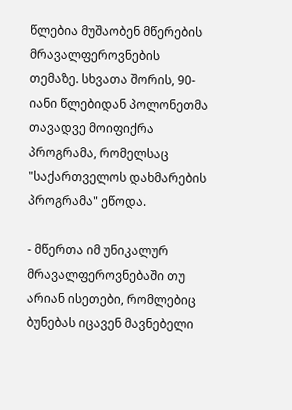წლებია მუშაობენ მწერების მრავალფეროვნების თემაზე. სხვათა შორის, 90-იანი წლებიდან პოლონეთმა თავადვე მოიფიქრა პროგრამა, რომელსაც "საქართველოს დახმარების პროგრამა" ეწოდა.

- მწერთა იმ უნიკალურ მრავალფეროვნებაში თუ არიან ისეთები, რომლებიც ბუნებას იცავენ მავნებელი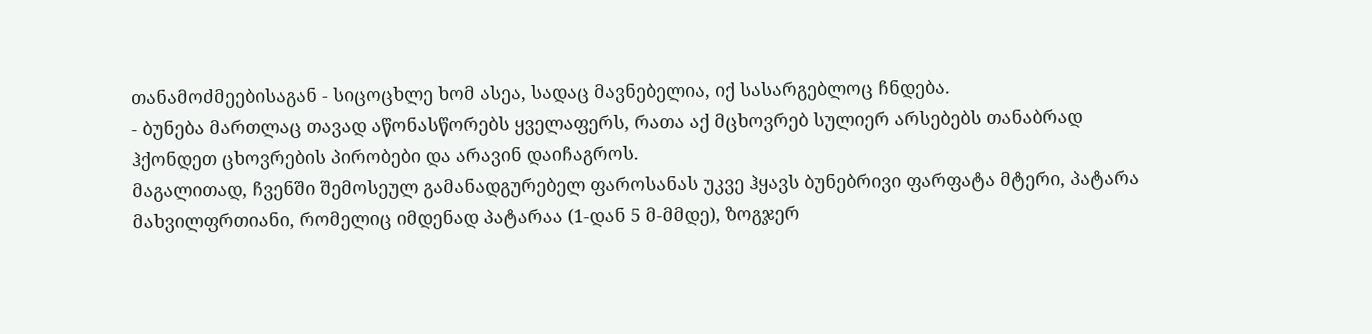თანამოძმეებისაგან - სიცოცხლე ხომ ასეა, სადაც მავნებელია, იქ სასარგებლოც ჩნდება.
- ბუნება მართლაც თავად აწონასწორებს ყველაფერს, რათა აქ მცხოვრებ სულიერ არსებებს თანაბრად ჰქონდეთ ცხოვრების პირობები და არავინ დაიჩაგროს.
მაგალითად, ჩვენში შემოსეულ გამანადგურებელ ფაროსანას უკვე ჰყავს ბუნებრივი ფარფატა მტერი, პატარა მახვილფრთიანი, რომელიც იმდენად პატარაა (1-დან 5 მ-მმდე), ზოგჯერ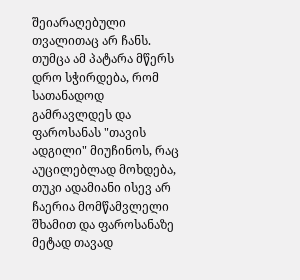შეიარაღებული თვალითაც არ ჩანს. თუმცა ამ პატარა მწერს დრო სჭირდება, რომ სათანადოდ გამრავლდეს და ფაროსანას "თავის ადგილი" მიუჩინოს, რაც აუცილებლად მოხდება, თუკი ადამიანი ისევ არ ჩაერია მომწამვლელი შხამით და ფაროსანაზე მეტად თავად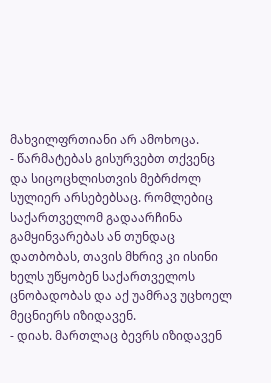მახვილფრთიანი არ ამოხოცა.
- წარმატებას გისურვებთ თქვენც და სიცოცხლისთვის მებრძოლ სულიერ არსებებსაც. რომლებიც საქართველომ გადაარჩინა გამყინვარებას ან თუნდაც დათბობას, თავის მხრივ კი ისინი ხელს უწყობენ საქართველოს ცნობადობას და აქ უამრავ უცხოელ მეცნიერს იზიდავენ.
- დიახ. მართლაც ბევრს იზიდავენ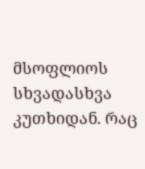მსოფლიოს სხვადასხვა კუთხიდან. რაც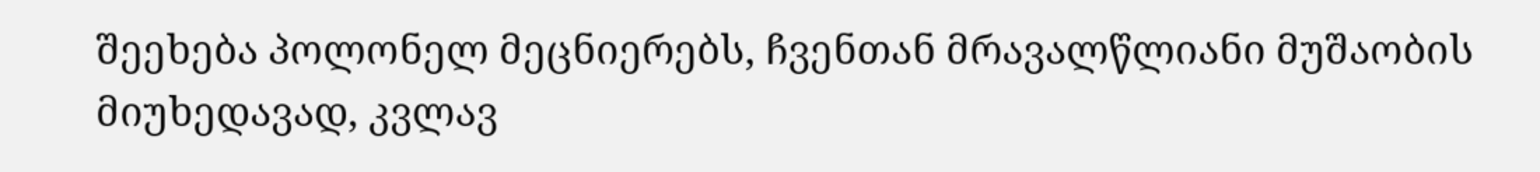შეეხება პოლონელ მეცნიერებს, ჩვენთან მრავალწლიანი მუშაობის მიუხედავად, კვლავ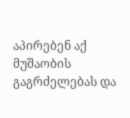აპირებენ აქ მუშაობის გაგრძელებას და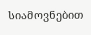სიამოვნებით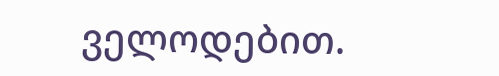ველოდებით.